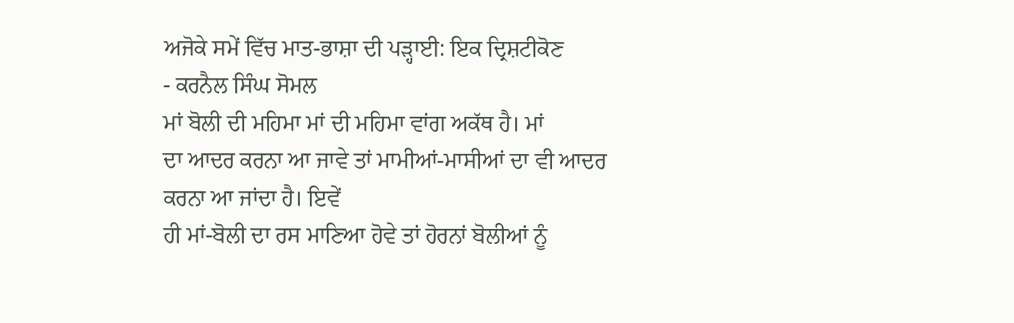ਅਜੋਕੇ ਸਮੇਂ ਵਿੱਚ ਮਾਤ-ਭਾਸ਼ਾ ਦੀ ਪੜ੍ਹਾਈ: ਇਕ ਦ੍ਰਿਸ਼ਟੀਕੋਣ
- ਕਰਨੈਲ ਸਿੰਘ ਸੋਮਲ
ਮਾਂ ਬੋਲੀ ਦੀ ਮਹਿਮਾ ਮਾਂ ਦੀ ਮਹਿਮਾ ਵਾਂਗ ਅਕੱਥ ਹੈ। ਮਾਂ
ਦਾ ਆਦਰ ਕਰਨਾ ਆ ਜਾਵੇ ਤਾਂ ਮਾਮੀਆਂ-ਮਾਸੀਆਂ ਦਾ ਵੀ ਆਦਰ ਕਰਨਾ ਆ ਜਾਂਦਾ ਹੈ। ਇਵੇਂ
ਹੀ ਮਾਂ-ਬੋਲੀ ਦਾ ਰਸ ਮਾਣਿਆ ਹੋਵੇ ਤਾਂ ਹੋਰਨਾਂ ਬੋਲੀਆਂ ਨੂੰ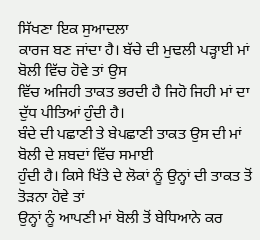ਸਿੱਖਣਾ ਇਕ ਸੁਆਦਲਾ
ਕਾਰਜ ਬਣ ਜਾਂਦਾ ਹੈ। ਬੱਚੇ ਦੀ ਮੁਢਲੀ ਪੜ੍ਹਾਈ ਮਾਂ ਬੋਲੀ ਵਿੱਚ ਹੋਵੇ ਤਾਂ ਉਸ
ਵਿੱਚ ਅਜਿਹੀ ਤਾਕਤ ਭਰਦੀ ਹੈ ਜਿਹੋ ਜਿਹੀ ਮਾਂ ਦਾ ਦੁੱਧ ਪੀਤਿਆਂ ਹੁੰਦੀ ਹੈ।
ਬੰਦੇ ਦੀ ਪਛਾਣੀ ਤੇ ਬੇਪਛਾਣੀ ਤਾਕਤ ਉਸ ਦੀ ਮਾਂ ਬੋਲੀ ਦੇ ਸ਼ਬਦਾਂ ਵਿੱਚ ਸਮਾਈ
ਹੁੰਦੀ ਹੈ। ਕਿਸੇ ਖਿੱਤੇ ਦੇ ਲੋਕਾਂ ਨੂੰ ਉਨ੍ਹਾਂ ਦੀ ਤਾਕਤ ਤੋਂ ਤੋੜਨਾ ਹੋਵੇ ਤਾਂ
ਉਨ੍ਹਾਂ ਨੂੰ ਆਪਣੀ ਮਾਂ ਬੋਲੀ ਤੋਂ ਬੇਧਿਆਨੇ ਕਰ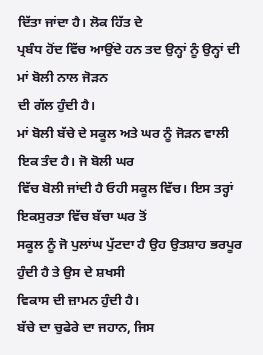ਦਿੱਤਾ ਜਾਂਦਾ ਹੈ। ਲੋਕ ਹਿੱਤ ਦੇ
ਪ੍ਰਬੰਧ ਹੋਂਦ ਵਿੱਚ ਆਉਂਦੇ ਹਨ ਤਦ ਉਨ੍ਹਾਂ ਨੂੰ ਉਨ੍ਹਾਂ ਦੀ ਮਾਂ ਬੋਲੀ ਨਾਲ ਜੋੜਨ
ਦੀ ਗੱਲ ਹੁੰਦੀ ਹੈ।
ਮਾਂ ਬੋਲੀ ਬੱਚੇ ਦੇ ਸਕੂਲ ਅਤੇ ਘਰ ਨੂੰ ਜੋੜਨ ਵਾਲੀ ਇਕ ਤੰਦ ਹੈ। ਜੋ ਬੋਲੀ ਘਰ
ਵਿੱਚ ਬੋਲੀ ਜਾਂਦੀ ਹੈ ਓਹੀ ਸਕੂਲ ਵਿੱਚ। ਇਸ ਤਰ੍ਹਾਂ ਇਕਸੁਰਤਾ ਵਿੱਚ ਬੱਚਾ ਘਰ ਤੋਂ
ਸਕੂਲ ਨੂੰ ਜੋ ਪੁਲਾਂਘ ਪੁੱਟਦਾ ਹੈ ਉਹ ਉਤਸ਼ਾਹ ਭਰਪੂਰ ਹੁੰਦੀ ਹੈ ਤੇ ਉਸ ਦੇ ਸ਼ਖਸੀ
ਵਿਕਾਸ ਦੀ ਜ਼ਾਮਨ ਹੁੰਦੀ ਹੈ।
ਬੱਚੇ ਦਾ ਚੁਫੇਰੇ ਦਾ ਜਹਾਨ, ਜਿਸ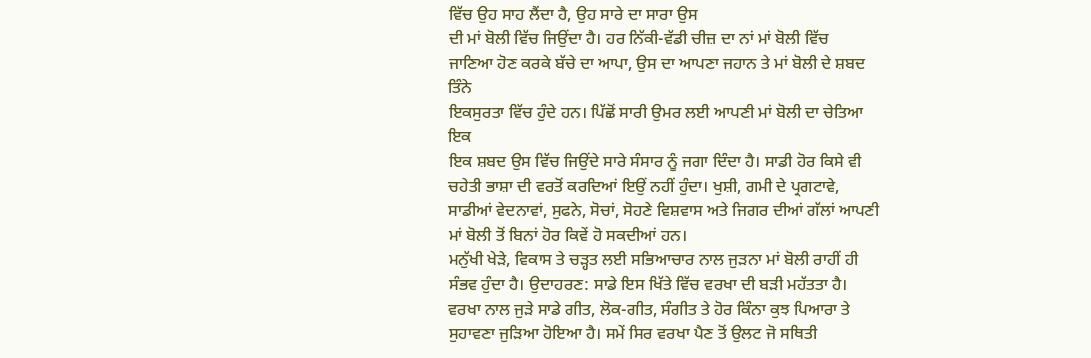ਵਿੱਚ ਉਹ ਸਾਹ ਲੈਂਦਾ ਹੈ, ਉਹ ਸਾਰੇ ਦਾ ਸਾਰਾ ਉਸ
ਦੀ ਮਾਂ ਬੋਲੀ ਵਿੱਚ ਜਿਉਂਦਾ ਹੈ। ਹਰ ਨਿੱਕੀ-ਵੱਡੀ ਚੀਜ਼ ਦਾ ਨਾਂ ਮਾਂ ਬੋਲੀ ਵਿੱਚ
ਜਾਣਿਆ ਹੋਣ ਕਰਕੇ ਬੱਚੇ ਦਾ ਆਪਾ, ਉਸ ਦਾ ਆਪਣਾ ਜਹਾਨ ਤੇ ਮਾਂ ਬੋਲੀ ਦੇ ਸ਼ਬਦ ਤਿੰਨੇ
ਇਕਸੁਰਤਾ ਵਿੱਚ ਹੁੰਦੇ ਹਨ। ਪਿੱਛੋਂ ਸਾਰੀ ਉਮਰ ਲਈ ਆਪਣੀ ਮਾਂ ਬੋਲੀ ਦਾ ਚੇਤਿਆ ਇਕ
ਇਕ ਸ਼ਬਦ ਉਸ ਵਿੱਚ ਜਿਉਂਦੇ ਸਾਰੇ ਸੰਸਾਰ ਨੂੰ ਜਗਾ ਦਿੰਦਾ ਹੈ। ਸਾਡੀ ਹੋਰ ਕਿਸੇ ਵੀ
ਚਹੇਤੀ ਭਾਸ਼ਾ ਦੀ ਵਰਤੋਂ ਕਰਦਿਆਂ ਇਉਂ ਨਹੀਂ ਹੁੰਦਾ। ਖੁਸ਼ੀ, ਗਮੀ ਦੇ ਪ੍ਰਗਟਾਵੇ,
ਸਾਡੀਆਂ ਵੇਦਨਾਵਾਂ, ਸੁਫਨੇ, ਸੋਚਾਂ, ਸੋਹਣੇ ਵਿਸ਼ਵਾਸ ਅਤੇ ਜਿਗਰ ਦੀਆਂ ਗੱਲਾਂ ਆਪਣੀ
ਮਾਂ ਬੋਲੀ ਤੋਂ ਬਿਨਾਂ ਹੋਰ ਕਿਵੇਂ ਹੋ ਸਕਦੀਆਂ ਹਨ।
ਮਨੁੱਖੀ ਖੇੜੇ, ਵਿਕਾਸ ਤੇ ਚੜ੍ਹਤ ਲਈ ਸਭਿਆਚਾਰ ਨਾਲ ਜੁੜਨਾ ਮਾਂ ਬੋਲੀ ਰਾਹੀਂ ਹੀ
ਸੰਭਵ ਹੁੰਦਾ ਹੈ। ਉਦਾਹਰਣ: ਸਾਡੇ ਇਸ ਖਿੱਤੇ ਵਿੱਚ ਵਰਖਾ ਦੀ ਬੜੀ ਮਹੱਤਤਾ ਹੈ।
ਵਰਖਾ ਨਾਲ ਜੁੜੇ ਸਾਡੇ ਗੀਤ, ਲੋਕ-ਗੀਤ, ਸੰਗੀਤ ਤੇ ਹੋਰ ਕਿੰਨਾ ਕੁਝ ਪਿਆਰਾ ਤੇ
ਸੁਹਾਵਣਾ ਜੁੜਿਆ ਹੋਇਆ ਹੈ। ਸਮੇਂ ਸਿਰ ਵਰਖਾ ਪੈਣ ਤੋਂ ਉਲਟ ਜੋ ਸਥਿਤੀ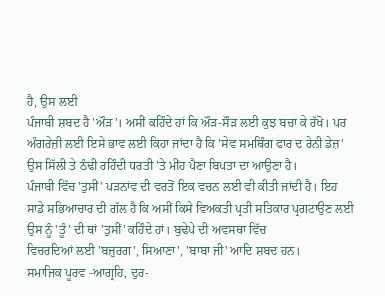ਹੈ, ਉਸ ਲਈ
ਪੰਜਾਬੀ ਸ਼ਬਦ ਹੈ 'ਔੜ'। ਅਸੀਂ ਕਹਿੰਦੇ ਹਾਂ ਕਿ ਔੜ-ਸੌੜ ਲਈ ਕੁਝ ਬਚਾ ਕੇ ਰੱਖੋ। ਪਰ
ਅੰਗਰੇਜ਼ੀ ਲਈ ਇਸੇ ਭਾਵ ਲਈ ਕਿਹਾ ਜਾਂਦਾ ਹੈ ਕਿ 'ਸੇਵ ਸਮਥਿੰਗ ਫਾਰ ਦ ਰੇਨੀ ਡੇਜ਼'
ਉਸ ਸਿੱਲੀ ਤੇ ਠੰਢੀ ਰਹਿੰਦੀ ਧਰਤੀ 'ਤੇ ਮੀਂਹ ਪੈਣਾ ਬਿਪਤਾ ਦਾ ਆਉਣਾ ਹੈ।
ਪੰਜਾਬੀ ਵਿੱਚ 'ਤੁਸੀਂ' ਪੜਨਾਂਵ ਦੀ ਵਰਤੋਂ ਇਕ ਵਚਨ ਲਈ ਵੀ ਕੀਤੀ ਜਾਂਦੀ ਹੈ। ਇਹ
ਸਾਡੇ ਸਭਿਆਚਾਰ ਦੀ ਗੱਲ ਹੈ ਕਿ ਅਸੀਂ ਕਿਸੇ ਵਿਅਕਤੀ ਪ੍ਰਤੀ ਸਤਿਕਾਰ ਪ੍ਰਗਟਾਉਣ ਲਈ
ਉਸ ਨੂੰ 'ਤੂੰ' ਦੀ ਥਾਂ 'ਤੁਸੀਂ' ਕਹਿੰਦੇ ਹਾਂ। ਬੁਢੇਪੇ ਦੀ ਅਵਸਥਾ ਵਿੱਚ
ਵਿਚਰਦਿਆਂ ਲਈ 'ਬਜ਼ੁਰਗ', ਸਿਆਣਾ', 'ਬਾਬਾ ਜੀ' ਆਦਿ ਸ਼ਬਦ ਹਨ।
ਸਮਾਜਿਕ ਪੂਰਵ -ਆਗ੍ਰਹਿ, ਦੁਰ-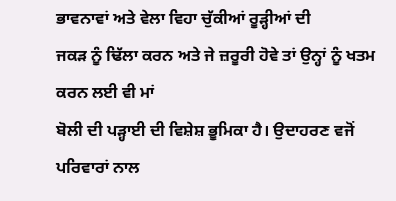ਭਾਵਨਾਵਾਂ ਅਤੇ ਵੇਲਾ ਵਿਹਾ ਚੁੱਕੀਆਂ ਰੂੜ੍ਹੀਆਂ ਦੀ
ਜਕੜ ਨੂੰ ਢਿੱਲਾ ਕਰਨ ਅਤੇ ਜੇ ਜ਼ਰੂਰੀ ਹੋਵੇ ਤਾਂ ਉਨ੍ਹਾਂ ਨੂੰ ਖਤਮ ਕਰਨ ਲਈ ਵੀ ਮਾਂ
ਬੋਲੀ ਦੀ ਪੜ੍ਹਾਈ ਦੀ ਵਿਸ਼ੇਸ਼ ਭੂਮਿਕਾ ਹੈ। ਉਦਾਹਰਣ ਵਜੋਂ ਪਰਿਵਾਰਾਂ ਨਾਲ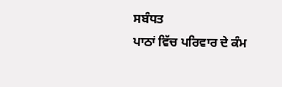ਸਬੰਧਤ
ਪਾਠਾਂ ਵਿੱਚ ਪਰਿਵਾਰ ਦੇ ਕੰਮ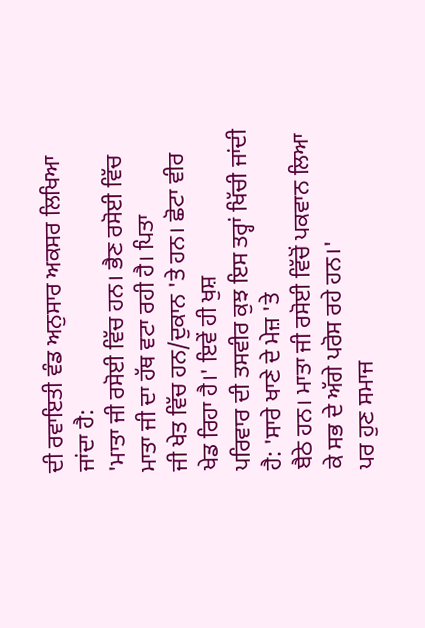ਦੀ ਰਵਾਇਤੀ ਵੰਡ ਅਨੁਸਾਰ ਅਕਸਰ ਲਿਖਿਆ ਜਾਂਦਾ ਹੈ:
'ਮਾਤਾ ਜੀ ਰਸੋਈ ਵਿੱਚ ਹਨ। ਭੈਣ ਰਸੋਈ ਵਿੱਚ ਮਾਤਾ ਜੀ ਦਾ ਹੱਥ ਵਟਾ ਰਹੀ ਹੈ। ਪਿਤਾ
ਜੀ ਖੇਤ ਵਿੱਚ ਹਨ/ਦੁਕਾਨ 'ਤੇ ਹਨ। ਛੋਟਾ ਵੀਰ ਖੇਡ ਰਿਹਾ ਹੈ।' ਇਵੇਂ ਹੀ ਖੁਸ਼
ਪਰਿਵਾਰ ਦੀ ਤਸਵੀਰ ਕੁਝ ਇਸ ਤਰ੍ਹਾਂ ਖਿੱਚੀ ਜਾਂਦੀ ਹੈ: 'ਸਾਰੇ ਖਾਣੇ ਦੇ ਮੇਜ਼ 'ਤੇ
ਬੈਠੇ ਹਨ। ਮਾਤਾ ਜੀ ਰਸੋਈ ਵਿੱਚੋਂ ਪਕਵਾਨ ਲਿਆ ਕੇ ਸਭ ਦੇ ਅੱਗੇ ਪਰੋਸ ਰਹੇ ਹਨ।'
ਪਰ ਹੁਣ ਸਮਾਜ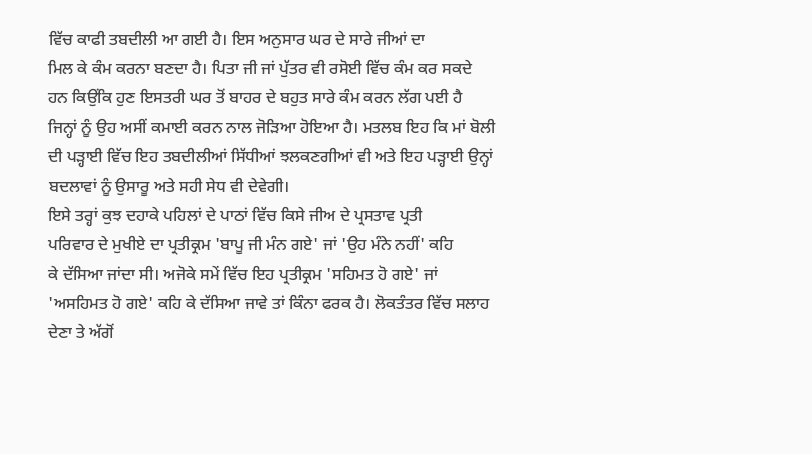ਵਿੱਚ ਕਾਫੀ ਤਬਦੀਲੀ ਆ ਗਈ ਹੈ। ਇਸ ਅਨੁਸਾਰ ਘਰ ਦੇ ਸਾਰੇ ਜੀਆਂ ਦਾ
ਮਿਲ ਕੇ ਕੰਮ ਕਰਨਾ ਬਣਦਾ ਹੈ। ਪਿਤਾ ਜੀ ਜਾਂ ਪੁੱਤਰ ਵੀ ਰਸੋਈ ਵਿੱਚ ਕੰਮ ਕਰ ਸਕਦੇ
ਹਨ ਕਿਉਂਕਿ ਹੁਣ ਇਸਤਰੀ ਘਰ ਤੋਂ ਬਾਹਰ ਦੇ ਬਹੁਤ ਸਾਰੇ ਕੰਮ ਕਰਨ ਲੱਗ ਪਈ ਹੈ
ਜਿਨ੍ਹਾਂ ਨੂੰ ਉਹ ਅਸੀਂ ਕਮਾਈ ਕਰਨ ਨਾਲ ਜੋੜਿਆ ਹੋਇਆ ਹੈ। ਮਤਲਬ ਇਹ ਕਿ ਮਾਂ ਬੋਲੀ
ਦੀ ਪੜ੍ਹਾਈ ਵਿੱਚ ਇਹ ਤਬਦੀਲੀਆਂ ਸਿੱਧੀਆਂ ਝਲਕਣਗੀਆਂ ਵੀ ਅਤੇ ਇਹ ਪੜ੍ਹਾਈ ਉਨ੍ਹਾਂ
ਬਦਲਾਵਾਂ ਨੂੰ ਉਸਾਰੂ ਅਤੇ ਸਹੀ ਸੇਧ ਵੀ ਦੇਵੇਗੀ।
ਇਸੇ ਤਰ੍ਹਾਂ ਕੁਝ ਦਹਾਕੇ ਪਹਿਲਾਂ ਦੇ ਪਾਠਾਂ ਵਿੱਚ ਕਿਸੇ ਜੀਅ ਦੇ ਪ੍ਰਸਤਾਵ ਪ੍ਰਤੀ
ਪਰਿਵਾਰ ਦੇ ਮੁਖੀਏ ਦਾ ਪ੍ਰਤੀਕ੍ਰਮ 'ਬਾਪੂ ਜੀ ਮੰਨ ਗਏ' ਜਾਂ 'ਉਹ ਮੰਨੇ ਨਹੀਂ' ਕਹਿ
ਕੇ ਦੱਸਿਆ ਜਾਂਦਾ ਸੀ। ਅਜੋਕੇ ਸਮੇਂ ਵਿੱਚ ਇਹ ਪ੍ਰਤੀਕ੍ਰਮ 'ਸਹਿਮਤ ਹੋ ਗਏ' ਜਾਂ
'ਅਸਹਿਮਤ ਹੋ ਗਏ' ਕਹਿ ਕੇ ਦੱਸਿਆ ਜਾਵੇ ਤਾਂ ਕਿੰਨਾ ਫਰਕ ਹੈ। ਲੋਕਤੰਤਰ ਵਿੱਚ ਸਲਾਹ
ਦੇਣਾ ਤੇ ਅੱਗੋਂ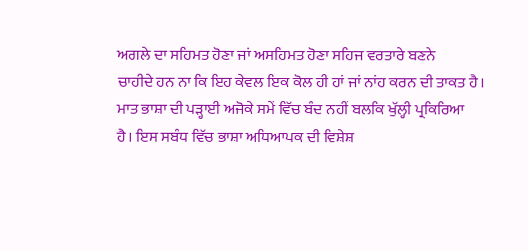ਅਗਲੇ ਦਾ ਸਹਿਮਤ ਹੋਣਾ ਜਾਂ ਅਸਹਿਮਤ ਹੋਣਾ ਸਹਿਜ ਵਰਤਾਰੇ ਬਣਨੇ
ਚਾਹੀਦੇ ਹਨ ਨਾ ਕਿ ਇਹ ਕੇਵਲ ਇਕ ਕੋਲ ਹੀ ਹਾਂ ਜਾਂ ਨਾਂਹ ਕਰਨ ਦੀ ਤਾਕਤ ਹੈ।
ਮਾਤ ਭਾਸ਼ਾ ਦੀ ਪੜ੍ਹਾਈ ਅਜੋਕੇ ਸਮੇਂ ਵਿੱਚ ਬੰਦ ਨਹੀਂ ਬਲਕਿ ਖੁੱਲ੍ਹੀ ਪ੍ਰਕਿਰਿਆ
ਹੈ। ਇਸ ਸਬੰਧ ਵਿੱਚ ਭਾਸ਼ਾ ਅਧਿਆਪਕ ਦੀ ਵਿਸ਼ੇਸ਼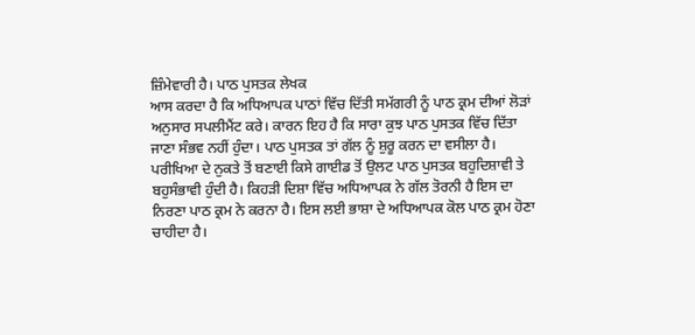ਜ਼ਿੰਮੇਵਾਰੀ ਹੈ। ਪਾਠ ਪੁਸਤਕ ਲੇਖਕ
ਆਸ ਕਰਦਾ ਹੈ ਕਿ ਅਧਿਆਪਕ ਪਾਠਾਂ ਵਿੱਚ ਦਿੱਤੀ ਸਮੱਗਰੀ ਨੂੰ ਪਾਠ ਕ੍ਰਮ ਦੀਆਂ ਲੋੜਾਂ
ਅਨੁਸਾਰ ਸਪਲੀਮੈਂਟ ਕਰੇ। ਕਾਰਨ ਇਹ ਹੈ ਕਿ ਸਾਰਾ ਕੁਝ ਪਾਠ ਪੁਸਤਕ ਵਿੱਚ ਦਿੱਤਾ
ਜਾਣਾ ਸੰਭਵ ਨਹੀਂ ਹੁੰਦਾ। ਪਾਠ ਪੁਸਤਕ ਤਾਂ ਗੱਲ ਨੂੰ ਸ਼ੁਰੂ ਕਰਨ ਦਾ ਵਸੀਲਾ ਹੈ।
ਪਰੀਖਿਆ ਦੇ ਨੁਕਤੇ ਤੋਂ ਬਣਾਈ ਕਿਸੇ ਗਾਈਡ ਤੋਂ ਉਲਟ ਪਾਠ ਪੁਸਤਕ ਬਹੁਦਿਸ਼ਾਵੀ ਤੇ
ਬਹੁਸੰਭਾਵੀ ਹੁੰਦੀ ਹੈ। ਕਿਹੜੀ ਦਿਸ਼ਾ ਵਿੱਚ ਅਧਿਆਪਕ ਨੇ ਗੱਲ ਤੋਰਨੀ ਹੈ ਇਸ ਦਾ
ਨਿਰਣਾ ਪਾਠ ਕ੍ਰਮ ਨੇ ਕਰਨਾ ਹੈ। ਇਸ ਲਈ ਭਾਸ਼ਾ ਦੇ ਅਧਿਆਪਕ ਕੋਲ ਪਾਠ ਕ੍ਰਮ ਹੋਣਾ
ਚਾਹੀਦਾ ਹੈ।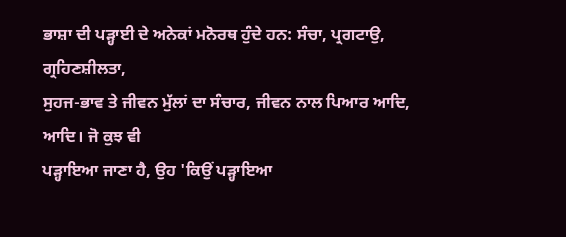ਭਾਸ਼ਾ ਦੀ ਪੜ੍ਹਾਈ ਦੇ ਅਨੇਕਾਂ ਮਨੋਰਥ ਹੁੰਦੇ ਹਨ: ਸੰਚਾ, ਪ੍ਰਗਟਾਉ, ਗ੍ਰਹਿਣਸ਼ੀਲਤਾ,
ਸੁਹਜ-ਭਾਵ ਤੇ ਜੀਵਨ ਮੁੱਲਾਂ ਦਾ ਸੰਚਾਰ, ਜੀਵਨ ਨਾਲ ਪਿਆਰ ਆਦਿ, ਆਦਿ। ਜੋ ਕੁਝ ਵੀ
ਪੜ੍ਹਾਇਆ ਜਾਣਾ ਹੈ, ਉਹ 'ਕਿਉਂ ਪੜ੍ਹਾਇਆ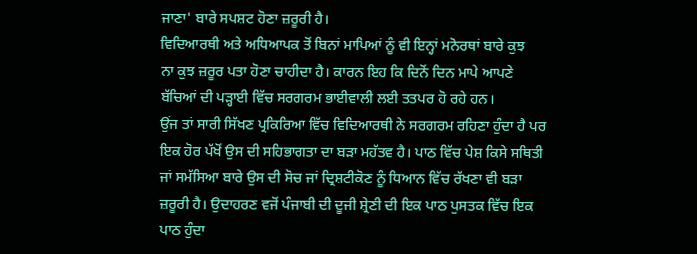ਜਾਣਾ' ਬਾਰੇ ਸਪਸ਼ਟ ਹੋਣਾ ਜ਼ਰੂਰੀ ਹੈ।
ਵਿਦਿਆਰਥੀ ਅਤੇ ਅਧਿਆਪਕ ਤੋਂ ਬਿਨਾਂ ਮਾਪਿਆਂ ਨੂੰ ਵੀ ਇਨ੍ਹਾਂ ਮਨੋਰਥਾਂ ਬਾਰੇ ਕੁਝ
ਨਾ ਕੁਝ ਜ਼ਰੂਰ ਪਤਾ ਹੋਣਾ ਚਾਹੀਦਾ ਹੈ। ਕਾਰਨ ਇਹ ਕਿ ਦਿਨੋਂ ਦਿਨ ਮਾਪੇ ਆਪਣੇ
ਬੱਚਿਆਂ ਦੀ ਪੜ੍ਹਾਈ ਵਿੱਚ ਸਰਗਰਮ ਭਾਈਵਾਲੀ ਲਈ ਤਤਪਰ ਹੋ ਰਹੇ ਹਨ।
ਉਂਜ ਤਾਂ ਸਾਰੀ ਸਿੱਖਣ ਪ੍ਰਕਿਰਿਆ ਵਿੱਚ ਵਿਦਿਆਰਥੀ ਨੇ ਸਰਗਰਮ ਰਹਿਣਾ ਹੁੰਦਾ ਹੈ ਪਰ
ਇਕ ਹੋਰ ਪੱਖੋਂ ਉਸ ਦੀ ਸਹਿਭਾਗਤਾ ਦਾ ਬੜਾ ਮਹੱਤਵ ਹੈ। ਪਾਠ ਵਿੱਚ ਪੇਸ਼ ਕਿਸੇ ਸਥਿਤੀ
ਜਾਂ ਸਮੱਸਿਆ ਬਾਰੇ ਉਸ ਦੀ ਸੋਚ ਜਾਂ ਦ੍ਰਿਸ਼ਟੀਕੋਣ ਨੂੰ ਧਿਆਨ ਵਿੱਚ ਰੱਖਣਾ ਵੀ ਬੜਾ
ਜ਼ਰੂਰੀ ਹੈ। ਉਦਾਹਰਣ ਵਜੋਂ ਪੰਜਾਬੀ ਦੀ ਦੂਜੀ ਸ਼੍ਰੇਣੀ ਦੀ ਇਕ ਪਾਠ ਪੁਸਤਕ ਵਿੱਚ ਇਕ
ਪਾਠ ਹੁੰਦਾ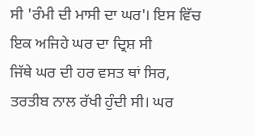ਸੀ 'ਰੰਮੀ ਦੀ ਮਾਸੀ ਦਾ ਘਰ'। ਇਸ ਵਿੱਚ ਇਕ ਅਜਿਹੇ ਘਰ ਦਾ ਦ੍ਰਿਸ਼ ਸੀ
ਜਿੱਥੇ ਘਰ ਦੀ ਹਰ ਵਸਤ ਥਾਂ ਸਿਰ, ਤਰਤੀਬ ਨਾਲ ਰੱਖੀ ਹੁੰਦੀ ਸੀ। ਘਰ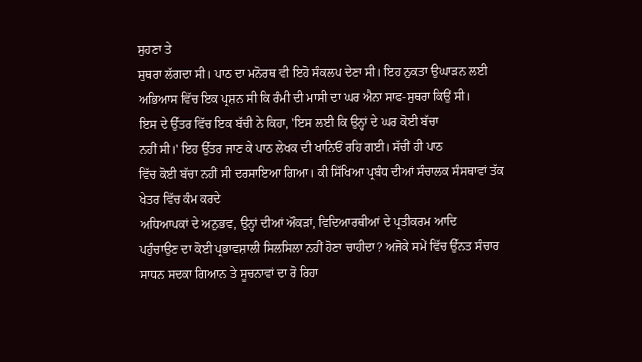ਸੁਹਣਾ ਤੇ
ਸੁਥਰਾ ਲੱਗਦਾ ਸੀ। ਪਾਠ ਦਾ ਮਨੋਰਥ ਵੀ ਇਹੋ ਸੰਕਲਪ ਦੇਣਾ ਸੀ। ਇਹ ਨੁਕਤਾ ਉਘਾੜਨ ਲਈ
ਅਭਿਆਸ ਵਿੱਚ ਇਕ ਪ੍ਰਸ਼ਨ ਸੀ ਕਿ ਰੰਮੀ ਦੀ ਮਾਸੀ ਦਾ ਘਰ ਐਨਾ ਸਾਫ-ਸੁਥਰਾ ਕਿਉਂ ਸੀ।
ਇਸ ਦੇ ਉੱਤਰ ਵਿੱਚ ਇਕ ਬੱਚੀ ਨੇ ਕਿਹਾ, 'ਇਸ ਲਈ ਕਿ ਉਨ੍ਹਾਂ ਦੇ ਘਰ ਕੋਈ ਬੱਚਾ
ਨਹੀਂ ਸੀ।' ਇਹ ਉੱਤਰ ਜਾਣ ਕੇ ਪਾਠ ਲੇਖਕ ਦੀ ਖਾਨਿਓਂ ਰਹਿ ਗਈ। ਸੱਚੀਂ ਹੀ ਪਾਠ
ਵਿੱਚ ਕੋਈ ਬੱਚਾ ਨਹੀਂ ਸੀ ਦਰਸਾਇਆ ਗਿਆ। ਕੀ ਸਿੱਖਿਆ ਪ੍ਰਬੰਧ ਦੀਆਂ ਸੰਚਾਲਕ ਸੰਸਥਾਵਾਂ ਤੱਕ ਖੇਤਰ ਵਿੱਚ ਕੰਮ ਕਰਦੇ
ਅਧਿਆਪਕਾਂ ਦੇ ਅਨੁਭਵ, ਉਨ੍ਹਾਂ ਦੀਆਂ ਔਕੜਾਂ, ਵਿਦਿਆਰਥੀਆਂ ਦੇ ਪ੍ਰਤੀਕਰਮ ਆਦਿ
ਪਹੁੰਚਾਉਣ ਦਾ ਕੋਈ ਪ੍ਰਭਾਵਸ਼ਾਲੀ ਸਿਲਸਿਲਾ ਨਹੀਂ ਹੋਣਾ ਚਾਹੀਦਾ? ਅਜੋਕੇ ਸਮੇਂ ਵਿੱਚ ਉੱਨਤ ਸੰਚਾਰ ਸਾਧਨ ਸਦਕਾ ਗਿਆਨ ਤੇ ਸੂਚਨਾਵਾਂ ਦਾ ਰੋ ਰਿਹਾ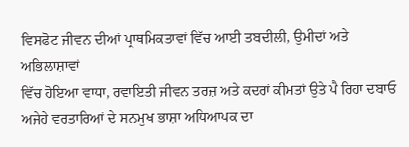ਵਿਸਫੋਟ ਜੀਵਨ ਦੀਆਂ ਪ੍ਰਾਥਮਿਕਤਾਵਾਂ ਵਿੱਚ ਆਈ ਤਬਦੀਲੀ, ਉਮੀਦਾਂ ਅਤੇ ਅਭਿਲਾਸ਼ਾਵਾਂ
ਵਿੱਚ ਹੋਇਆ ਵਾਧਾ, ਰਵਾਇਤੀ ਜੀਵਨ ਤਰਜ਼ ਅਤੇ ਕਦਰਾਂ ਕੀਮਤਾਂ ਉਤੇ ਪੈ ਰਿਹਾ ਦਬਾਓ
ਅਜੇਹੇ ਵਰਤਾਰਿਆਂ ਦੇ ਸਨਮੁਖ ਭਾਸ਼ਾ ਅਧਿਆਪਕ ਦਾ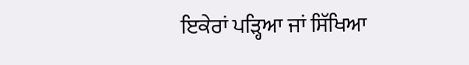ਇਕੇਰਾਂ ਪੜ੍ਹਿਆ ਜਾਂ ਸਿੱਖਿਆ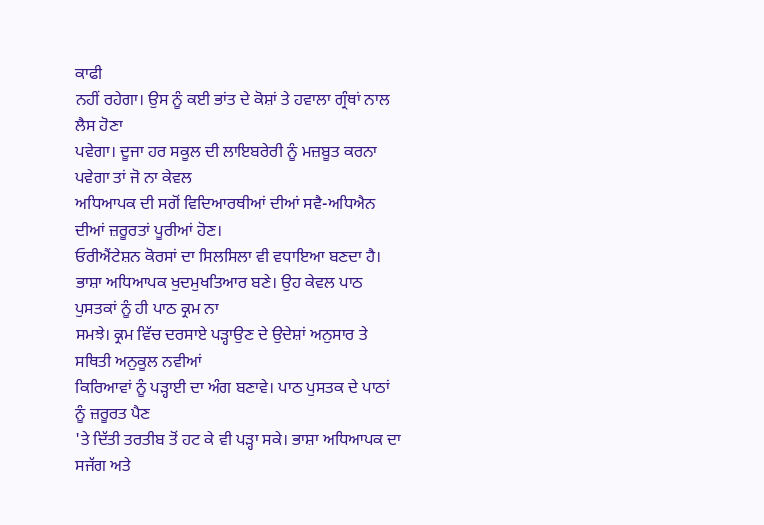ਕਾਫੀ
ਨਹੀਂ ਰਹੇਗਾ। ਉਸ ਨੂੰ ਕਈ ਭਾਂਤ ਦੇ ਕੋਸ਼ਾਂ ਤੇ ਹਵਾਲਾ ਗ੍ਰੰਥਾਂ ਨਾਲ ਲੈਸ ਹੋਣਾ
ਪਵੇਗਾ। ਦੂਜਾ ਹਰ ਸਕੂਲ ਦੀ ਲਾਇਬਰੇਰੀ ਨੂੰ ਮਜ਼ਬੂਤ ਕਰਨਾ ਪਵੇਗਾ ਤਾਂ ਜੋ ਨਾ ਕੇਵਲ
ਅਧਿਆਪਕ ਦੀ ਸਗੋਂ ਵਿਦਿਆਰਥੀਆਂ ਦੀਆਂ ਸਵੈ-ਅਧਿਐਨ ਦੀਆਂ ਜ਼ਰੂਰਤਾਂ ਪੂਰੀਆਂ ਹੋਣ।
ਓਰੀਐਂਟੇਸ਼ਨ ਕੋਰਸਾਂ ਦਾ ਸਿਲਸਿਲਾ ਵੀ ਵਧਾਇਆ ਬਣਦਾ ਹੈ। ਭਾਸ਼ਾ ਅਧਿਆਪਕ ਖੁਦਮੁਖਤਿਆਰ ਬਣੇ। ਉਹ ਕੇਵਲ ਪਾਠ ਪੁਸਤਕਾਂ ਨੂੰ ਹੀ ਪਾਠ ਕ੍ਰਮ ਨਾ
ਸਮਝੇ। ਕ੍ਰਮ ਵਿੱਚ ਦਰਸਾਏ ਪੜ੍ਹਾਉਣ ਦੇ ਉਦੇਸ਼ਾਂ ਅਨੁਸਾਰ ਤੇ ਸਥਿਤੀ ਅਨੁਕੂਲ ਨਵੀਆਂ
ਕਿਰਿਆਵਾਂ ਨੂੰ ਪੜ੍ਹਾਈ ਦਾ ਅੰਗ ਬਣਾਵੇ। ਪਾਠ ਪੁਸਤਕ ਦੇ ਪਾਠਾਂ ਨੂੰ ਜ਼ਰੂਰਤ ਪੈਣ
'ਤੇ ਦਿੱਤੀ ਤਰਤੀਬ ਤੋਂ ਹਟ ਕੇ ਵੀ ਪੜ੍ਹਾ ਸਕੇ। ਭਾਸ਼ਾ ਅਧਿਆਪਕ ਦਾ ਸਜੱਗ ਅਤੇ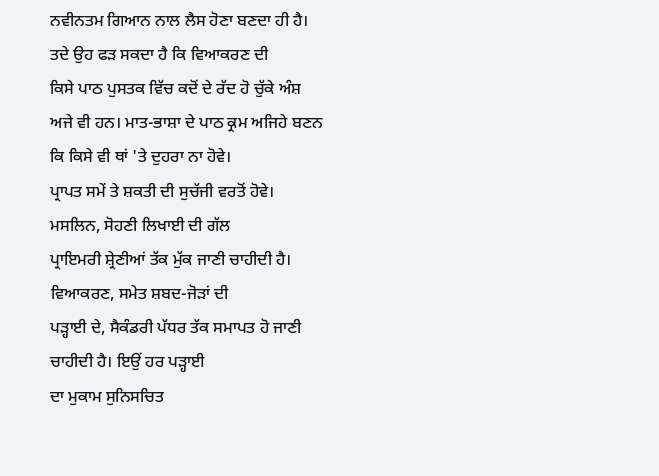ਨਵੀਨਤਮ ਗਿਆਨ ਨਾਲ ਲੈਸ ਹੋਣਾ ਬਣਦਾ ਹੀ ਹੈ। ਤਦੇ ਉਹ ਫੜ ਸਕਦਾ ਹੈ ਕਿ ਵਿਆਕਰਣ ਦੀ
ਕਿਸੇ ਪਾਠ ਪੁਸਤਕ ਵਿੱਚ ਕਦੋਂ ਦੇ ਰੱਦ ਹੋ ਚੁੱਕੇ ਅੰਸ਼ ਅਜੇ ਵੀ ਹਨ। ਮਾਤ-ਭਾਸ਼ਾ ਦੇ ਪਾਠ ਕ੍ਰਮ ਅਜਿਹੇ ਬਣਨ ਕਿ ਕਿਸੇ ਵੀ ਥਾਂ 'ਤੇ ਦੁਹਰਾ ਨਾ ਹੋਵੇ।
ਪ੍ਰਾਪਤ ਸਮੇਂ ਤੇ ਸ਼ਕਤੀ ਦੀ ਸੁਚੱਜੀ ਵਰਤੋਂ ਹੋਵੇ। ਮਸਲਿਨ, ਸੋਹਣੀ ਲਿਖਾਈ ਦੀ ਗੱਲ
ਪ੍ਰਾਇਮਰੀ ਸ਼੍ਰੇਣੀਆਂ ਤੱਕ ਮੁੱਕ ਜਾਣੀ ਚਾਹੀਦੀ ਹੈ। ਵਿਆਕਰਣ, ਸਮੇਤ ਸ਼ਬਦ-ਜੋੜਾਂ ਦੀ
ਪੜ੍ਹਾਈ ਦੇ, ਸੈਕੰਡਰੀ ਪੱਧਰ ਤੱਕ ਸਮਾਪਤ ਹੋ ਜਾਣੀ ਚਾਹੀਦੀ ਹੈ। ਇਉਂ ਹਰ ਪੜ੍ਹਾਈ
ਦਾ ਮੁਕਾਮ ਸੁਨਿਸਚਿਤ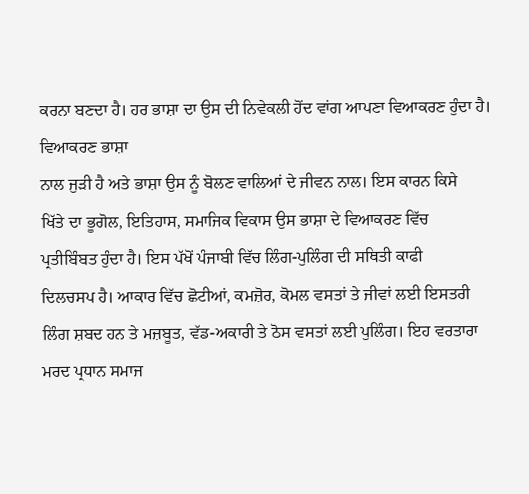ਕਰਨਾ ਬਣਦਾ ਹੈ। ਹਰ ਭਾਸ਼ਾ ਦਾ ਉਸ ਦੀ ਨਿਵੇਕਲੀ ਹੋਂਦ ਵਾਂਗ ਆਪਣਾ ਵਿਆਕਰਣ ਹੁੰਦਾ ਹੈ। ਵਿਆਕਰਣ ਭਾਸ਼ਾ
ਨਾਲ ਜੁੜੀ ਹੈ ਅਤੇ ਭਾਸ਼ਾ ਉਸ ਨੂੰ ਬੋਲਣ ਵਾਲਿਆਂ ਦੇ ਜੀਵਨ ਨਾਲ। ਇਸ ਕਾਰਨ ਕਿਸੇ
ਖਿੱਤੇ ਦਾ ਭੂਗੋਲ, ਇਤਿਹਾਸ, ਸਮਾਜਿਕ ਵਿਕਾਸ ਉਸ ਭਾਸ਼ਾ ਦੇ ਵਿਆਕਰਣ ਵਿੱਚ
ਪ੍ਰਤੀਬਿੰਬਤ ਹੁੰਦਾ ਹੈ। ਇਸ ਪੱਖੋਂ ਪੰਜਾਬੀ ਵਿੱਚ ਲਿੰਗ-ਪੁਲਿੰਗ ਦੀ ਸਥਿਤੀ ਕਾਫੀ
ਦਿਲਚਸਪ ਹੈ। ਆਕਾਰ ਵਿੱਚ ਛੋਟੀਆਂ, ਕਮਜ਼ੋਰ, ਕੋਮਲ ਵਸਤਾਂ ਤੇ ਜੀਵਾਂ ਲਈ ਇਸਤਰੀ
ਲਿੰਗ ਸ਼ਬਦ ਹਨ ਤੇ ਮਜ਼ਬੂਤ, ਵੱਡ-ਅਕਾਰੀ ਤੇ ਠੋਸ ਵਸਤਾਂ ਲਈ ਪੁਲਿੰਗ। ਇਹ ਵਰਤਾਰਾ
ਮਰਦ ਪ੍ਰਧਾਨ ਸਮਾਜ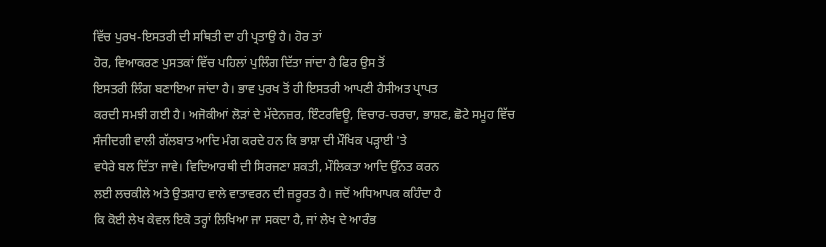ਵਿੱਚ ਪੁਰਖ-ਇਸਤਰੀ ਦੀ ਸਥਿਤੀ ਦਾ ਹੀ ਪ੍ਰਤਾਉ ਹੈ। ਹੋਰ ਤਾਂ
ਹੋਰ, ਵਿਆਕਰਣ ਪੁਸਤਕਾਂ ਵਿੱਚ ਪਹਿਲਾਂ ਪੁਲਿੰਗ ਦਿੱਤਾ ਜਾਂਦਾ ਹੈ ਫਿਰ ਉਸ ਤੋਂ
ਇਸਤਰੀ ਲਿੰਗ ਬਣਾਇਆ ਜਾਂਦਾ ਹੈ। ਭਾਵ ਪੁਰਖ ਤੋਂ ਹੀ ਇਸਤਰੀ ਆਪਣੀ ਹੈਸੀਅਤ ਪ੍ਰਾਪਤ
ਕਰਦੀ ਸਮਝੀ ਗਈ ਹੈ। ਅਜੋਕੀਆਂ ਲੋੜਾਂ ਦੇ ਮੱਦੇਨਜ਼ਰ, ਇੰਟਰਵਿਊ, ਵਿਚਾਰ-ਚਰਚਾ, ਭਾਸ਼ਣ, ਛੋਟੇ ਸਮੂਹ ਵਿੱਚ
ਸੰਜੀਦਗੀ ਵਾਲੀ ਗੱਲਬਾਤ ਆਦਿ ਮੰਗ ਕਰਦੇ ਹਨ ਕਿ ਭਾਸ਼ਾ ਦੀ ਮੌਖਿਕ ਪੜ੍ਹਾਈ 'ਤੇ
ਵਧੇਰੇ ਬਲ ਦਿੱਤਾ ਜਾਵੇ। ਵਿਦਿਆਰਥੀ ਦੀ ਸਿਰਜਣਾ ਸ਼ਕਤੀ, ਮੌਲਿਕਤਾ ਆਦਿ ਉੱਨਤ ਕਰਨ
ਲਈ ਲਚਕੀਲੇ ਅਤੇ ਉਤਸ਼ਾਹ ਵਾਲੇ ਵਾਤਾਵਰਨ ਦੀ ਜ਼ਰੂਰਤ ਹੈ। ਜਦੋਂ ਅਧਿਆਪਕ ਕਹਿੰਦਾ ਹੈ
ਕਿ ਕੋਈ ਲੇਖ ਕੇਵਲ ਇਕੋ ਤਰ੍ਹਾਂ ਲਿਖਿਆ ਜਾ ਸਕਦਾ ਹੈ, ਜਾਂ ਲੇਖ ਦੇ ਆਰੰਭ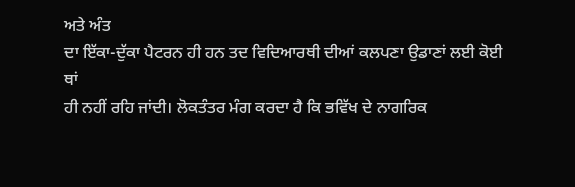ਅਤੇ ਅੰਤ
ਦਾ ਇੱਕਾ-ਦੁੱਕਾ ਪੈਟਰਨ ਹੀ ਹਨ ਤਦ ਵਿਦਿਆਰਥੀ ਦੀਆਂ ਕਲਪਣਾ ਉਡਾਣਾਂ ਲਈ ਕੋਈ ਥਾਂ
ਹੀ ਨਹੀਂ ਰਹਿ ਜਾਂਦੀ। ਲੋਕਤੰਤਰ ਮੰਗ ਕਰਦਾ ਹੈ ਕਿ ਭਵਿੱਖ ਦੇ ਨਾਗਰਿਕ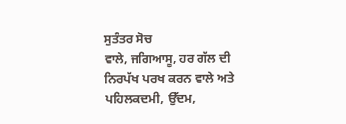ਸੁਤੰਤਰ ਸੋਚ
ਵਾਲੇ, ਜਗਿਆਸੂ, ਹਰ ਗੱਲ ਦੀ ਨਿਰਪੱਖ ਪਰਖ ਕਰਨ ਵਾਲੇ ਅਤੇ ਪਹਿਲਕਦਮੀ, ਉੱਦਮ,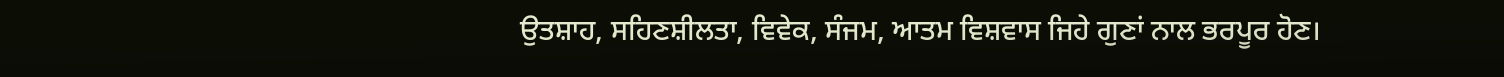ਉਤਸ਼ਾਹ, ਸਹਿਣਸ਼ੀਲਤਾ, ਵਿਵੇਕ, ਸੰਜਮ, ਆਤਮ ਵਿਸ਼ਵਾਸ ਜਿਹੇ ਗੁਣਾਂ ਨਾਲ ਭਰਪੂਰ ਹੋਣ।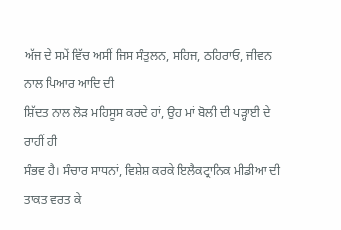ਅੱਜ ਦੇ ਸਮੇਂ ਵਿੱਚ ਅਸੀਂ ਜਿਸ ਸੰਤੁਲਨ, ਸਹਿਜ, ਠਹਿਰਾਓ, ਜੀਵਨ ਨਾਲ ਪਿਆਰ ਆਦਿ ਦੀ
ਸ਼ਿੱਦਤ ਨਾਲ ਲੋੜ ਮਹਿਸੂਸ ਕਰਦੇ ਹਾਂ, ਉਹ ਮਾਂ ਬੋਲੀ ਦੀ ਪੜ੍ਹਾਈ ਦੇ ਰਾਹੀਂ ਹੀ
ਸੰਭਵ ਹੈ। ਸੰਚਾਰ ਸਾਧਨਾਂ, ਵਿਸ਼ੇਸ਼ ਕਰਕੇ ਇਲੈਕਟ੍ਰਾਨਿਕ ਮੀਡੀਆ ਦੀ ਤਾਕਤ ਵਰਤ ਕੇ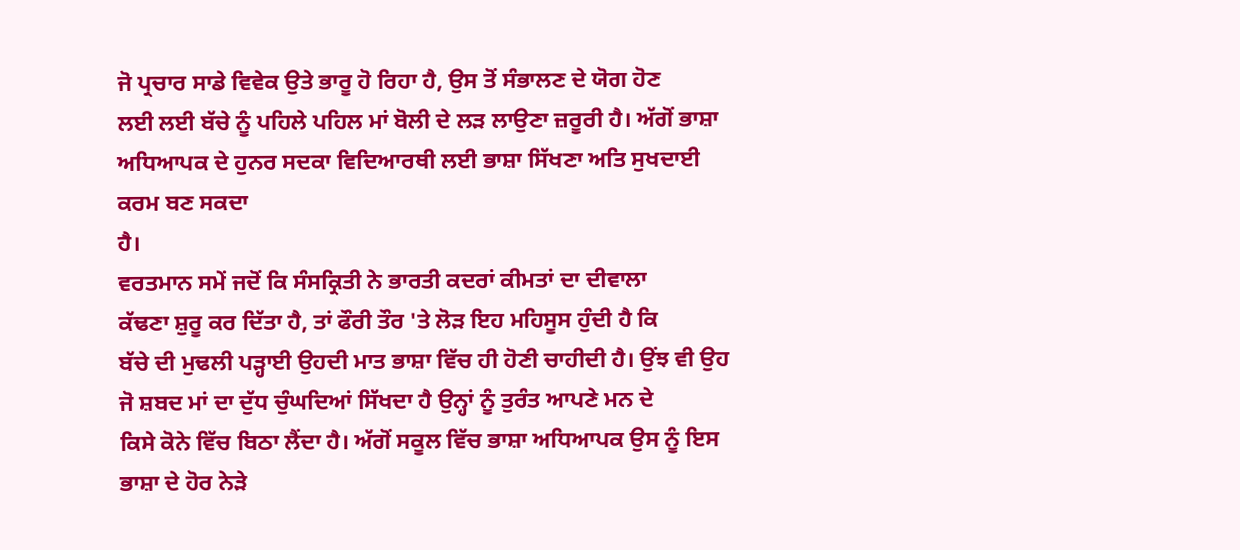ਜੋ ਪ੍ਰਚਾਰ ਸਾਡੇ ਵਿਵੇਕ ਉਤੇ ਭਾਰੂ ਹੋ ਰਿਹਾ ਹੈ, ਉਸ ਤੋਂ ਸੰਭਾਲਣ ਦੇ ਯੋਗ ਹੋਣ
ਲਈ ਲਈ ਬੱਚੇ ਨੂੰ ਪਹਿਲੇ ਪਹਿਲ ਮਾਂ ਬੋਲੀ ਦੇ ਲੜ ਲਾਉਣਾ ਜ਼ਰੂਰੀ ਹੈ। ਅੱਗੋਂ ਭਾਸ਼ਾ
ਅਧਿਆਪਕ ਦੇ ਹੁਨਰ ਸਦਕਾ ਵਿਦਿਆਰਥੀ ਲਈ ਭਾਸ਼ਾ ਸਿੱਖਣਾ ਅਤਿ ਸੁਖਦਾਈ ਕਰਮ ਬਣ ਸਕਦਾ
ਹੈ।
ਵਰਤਮਾਨ ਸਮੇਂ ਜਦੋਂ ਕਿ ਸੰਸਕ੍ਰਿਤੀ ਨੇ ਭਾਰਤੀ ਕਦਰਾਂ ਕੀਮਤਾਂ ਦਾ ਦੀਵਾਲਾ
ਕੱਢਣਾ ਸ਼ੁਰੂ ਕਰ ਦਿੱਤਾ ਹੈ, ਤਾਂ ਫੌਰੀ ਤੌਰ 'ਤੇ ਲੋੜ ਇਹ ਮਹਿਸੂਸ ਹੁੰਦੀ ਹੈ ਕਿ
ਬੱਚੇ ਦੀ ਮੁਢਲੀ ਪੜ੍ਹਾਈ ਉਹਦੀ ਮਾਤ ਭਾਸ਼ਾ ਵਿੱਚ ਹੀ ਹੋਣੀ ਚਾਹੀਦੀ ਹੈ। ਉਂਝ ਵੀ ਉਹ
ਜੋ ਸ਼ਬਦ ਮਾਂ ਦਾ ਦੁੱਧ ਚੁੰਘਦਿਆਂ ਸਿੱਖਦਾ ਹੈ ਉਨ੍ਹਾਂ ਨੂੰ ਤੁਰੰਤ ਆਪਣੇ ਮਨ ਦੇ
ਕਿਸੇ ਕੋਨੇ ਵਿੱਚ ਬਿਠਾ ਲੈਂਦਾ ਹੈ। ਅੱਗੋਂ ਸਕੂਲ ਵਿੱਚ ਭਾਸ਼ਾ ਅਧਿਆਪਕ ਉਸ ਨੂੰ ਇਸ
ਭਾਸ਼ਾ ਦੇ ਹੋਰ ਨੇੜੇ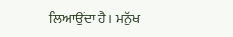ਲਿਆਉਂਦਾ ਹੈ। ਮਨੁੱਖ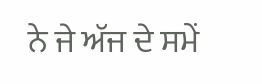ਨੇ ਜੇ ਅੱਜ ਦੇ ਸਮੇਂ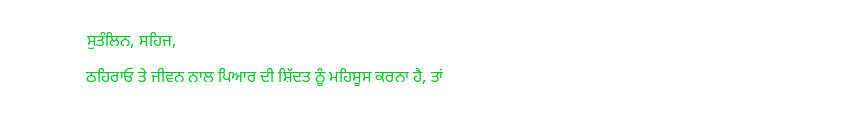ਸੁਤੰਲਿਨ, ਸਹਿਜ,
ਠਹਿਰਾਓ ਤੇ ਜੀਵਨ ਨਾਲ ਪਿਆਰ ਦੀ ਸ਼ਿੱਦਤ ਨੂੰ ਮਹਿਸੂਸ ਕਰਨਾ ਹੈ, ਤਾਂ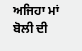ਅਜਿਹਾ ਮਾਂ
ਬੋਲੀ ਦੀ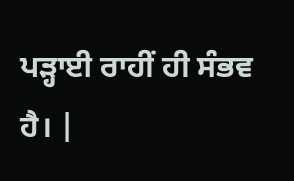ਪੜ੍ਹਾਈ ਰਾਹੀਂ ਹੀ ਸੰਭਵ ਹੈ। |